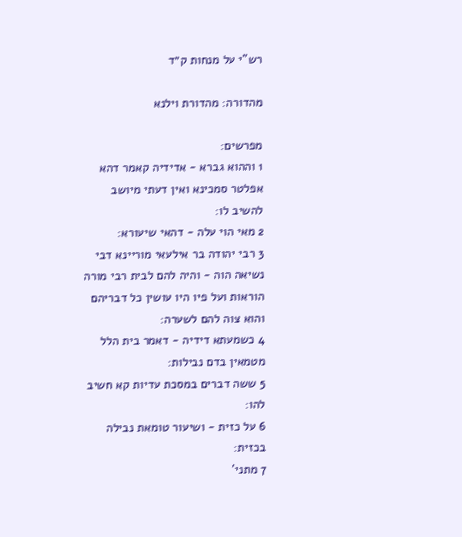רש"י על מנחות ק״ד

מהדורה: מהדורת וילנא

מפרשים:
1 וההוא גברא - אדידיה קאמר דהא אפלטר סמכינא ואין דעתי מיושב להשיב לו:
2 מאי הוי עלה - דהאי שיעורא:
3 רבי יהודה בר אילעאי מוריינא דבי נשיאה הוה - והיה להם לבית רבי מורה הוראות ועל פיו היו עושין כל דבריהם והוא צוה להם לשערה:
4 כשמעתא דידיה - דאמר בית הלל מטמאין בדם נבילות:
5 ששה דברים במסכת עדיות קא חשיב להו:
6 על כזית - ושיעור טומאת נבילה בכזית:
7 מתני'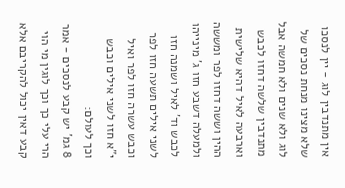אין מתנדבין לוג - יין לנסכו שלא מצינו מנחת נסכים של לוג ולא שנים ולא חמשה אבל מתנדבין שלשה דחזו לכבש וארבעה לאיל דהיא שלישית ההין וששה דחזו לפר ומששה ולמעלה דשבע חזו ג' מינייהו לכבש וד' לאיל ושמנה חזו לשני אילים תשעה חזו לפר וכבש עשרה חזו לפר ואיל י"א חזו לשני אילים וכבש וכך לעולם:
8 גמ' יש קבע לנסכים - אמר הרי עלי כך וכך לוגין מי הוי קבע דאין יכול להקריבם אלא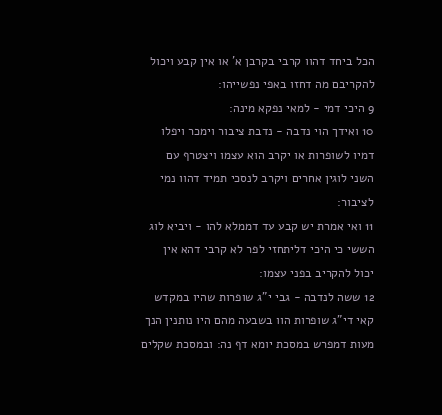הכל ביחד דהוו קרבי בקרבן א' או אין קבע ויכול להקריבם מה דחזו באפי נפשייהו:
9 היכי דמי - למאי נפקא מינה:
10 ואידך הוי נדבה - נדבת ציבור וימכר ויפלו דמיו לשופרות או יקרב הוא עצמו ויצטרף עם השני לוגין אחרים ויקרב לנסכי תמיד דהוו נמי לציבור:
11 ואי אמרת יש קבע עד דממלא להו - ויביא לוג הששי כי היכי דליתחזי לפר לא קרבי דהא אין יכול להקריב בפני עצמו:
12 ששה לנדבה - גבי י"ג שופרות שהיו במקדש קאי די"ג שופרות הוו בשבעה מהם היו נותנין הנך מעות דמפרש במסכת יומא דף נה: ובמסכת שקלים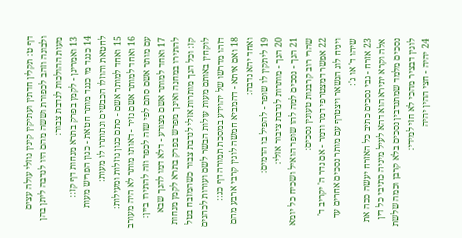דף ט: תקלין חדתין ועתיקין קינין גוזלי עולה עצים ולבונה וזהב לכפורת וששה מהם היו לנדבה ליתן בהן מעות ההולכות לנדבת צבור:
13 ואמרינן - לקמן בפרק בתרא מנחות דף קז::
14 כנגד מי כנגד מותר חטאת - כגון הפריש מעות לחטאת והוזלו הכבשים ונתותרו לו מעות:
15 ואחד למותר אשם - סתם כגון גוזלות ומעילות:
16 ואחד למותר אשם נזיר - דאותו מותר לא היה מעורב עם מותר אשם סתם לפי שזה לכפר וזה להתירו ביין:
17 ואחד למותר אשם מצורע - דלא דמו להנך שבא להתירו במחנה ואינך מפרש בפרק בתרא לקמן מנחות קז: וכל הנך מותרות אזלי לנדבת צבור כשהמזבח בטל לוקחין באותם מעות עולות הבשר לשם ועורות לכהנים דזהו מדרשו של יהוידע במסכת תמורה דף כג::
18 ואם איתא - דהמביא חמשה לוגין קרבי ארבע מהם ואחד יהא נדבה:
19 ליתקין לו שופר - להפיל בו הדמים:
20 הנך - מותרות לנדבת ציבור אזלי:
21 הנך - נסכים למה להו שופר הואיל ושכיח כל יומא שהרי רוב קרבנות טעונין נסכים:
22 אפשר דמצטרפי דמר ודמר - אם נדר ה' יקריב ד' ויניח לוג הנשאר ויצטרף עם מותר נסכים אחרים עד שיהו ד' או ג':
23 אזרח - גבי נסכים כתיב כל האזרח יעשה ככה את אלה וקרא יתירא הוא דהא לעיל מיניה כתיבי כל דין נסכים מלמד שמתנדבין נסכים בלא קרבן וכמה שלשת לוגין דבציר מהכי לא חזי למידי:
24 יהיה - חצי ההין יהיה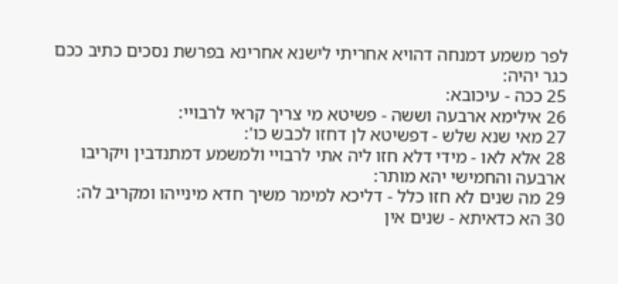לפר משמע דמנחה דהויא אחריתי לישנא אחרינא בפרשת נסכים כתיב ככם כגר יהיה:
25 ככה - עיכובא:
26 אילימא ארבעה וששה - פשיטא מי צריך קראי לרבויי:
27 מאי שנא שלש - דפשיטא לן דחזו לכבש כו':
28 אלא לאו - מידי דלא חזו ליה אתי לרבויי ולמשמע דמתנדבין ויקריבו ארבעה והחמישי יהא מותר:
29 מה שנים לא חזו כלל - דליכא למימר משיך חדא מינייהו ומקריב לה:
30 הא כדאיתא - שנים אין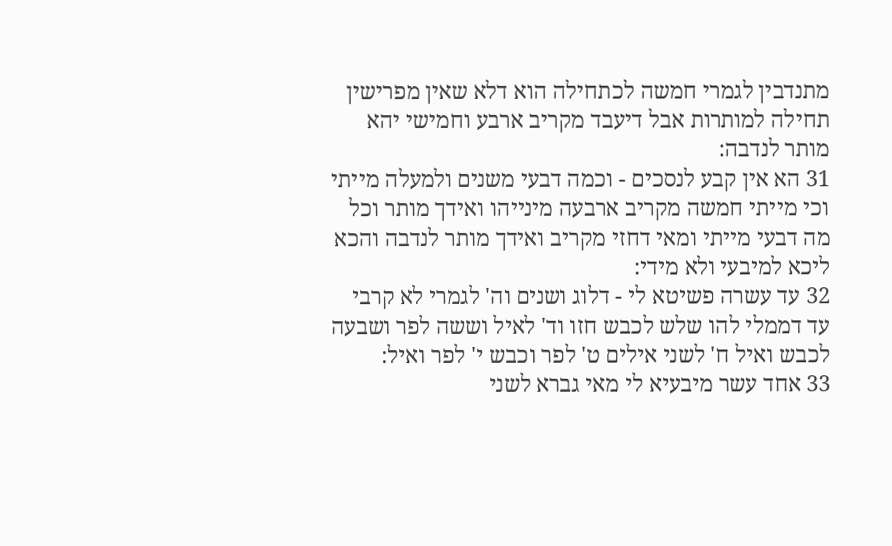מתנדבין לגמרי חמשה לכתחילה הוא דלא שאין מפרישין תחילה למותרות אבל דיעבד מקריב ארבע וחמישי יהא מותר לנדבה:
31 הא אין קבע לנסכים - וכמה דבעי משנים ולמעלה מייתי וכי מייתי חמשה מקריב ארבעה מינייהו ואידך מותר וכל מה דבעי מייתי ומאי דחזי מקריב ואידך מותר לנדבה והכא ליכא למיבעי ולא מידי:
32 עד עשרה פשיטא לי - דלוג ושנים וה' לגמרי לא קרבי עד דממלי להו שלש לכבש חזו וד' לאיל וששה לפר ושבעה לכבש ואיל ח' לשני אילים ט' לפר וכבש י' לפר ואיל:
33 אחד עשר מיבעיא לי מאי גברא לשני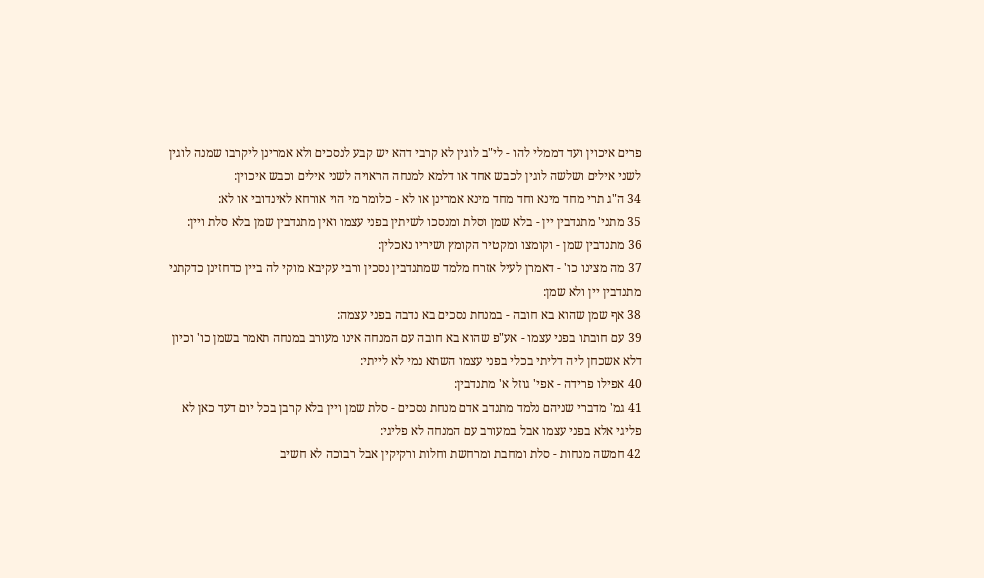פרים איכוין ועד דממלי להו - לי"ב לוגין לא קרבי דהא יש קבע לנסכים ולא אמרינן ליקרבו שמנה לוגין לשני אילים ושלשה לוגין לכבש אחד או דלמא למנחה הראויה לשני אילים וכבש איכוין:
34 ה"ג תרי מחד מינא וחד מחד מינא אמרינן או לא - כלומר מי הוי אורחא לאינדובי או לא:
35 מתני' מתנדבין יין - בלא שמן וסלת ומנסכו לשיתין בפני עצמו ואין מתנדבין שמן בלא סלת ויין:
36 מתנדבין שמן - וקומצו ומקטיר הקומץ ושיריו נאכלין:
37 מה מצינו כו' - דאמרן לעיל אזרח מלמד שמתנדבין נסכין ורבי עקיבא מוקי לה ביין כדחזינן כדקתני מתנדבין יין ולא שמן:
38 אף שמן שהוא בא חובה - במנחת נסכים בא נדבה בפני עצמה:
39 עם חובתו בפני עצמו - אע"פ שהוא בא חובה עם המנחה אינו מעורב במנחה תאמר בשמן כו' וכיון דלא אשכחן ליה דליתי בכלי בפני עצמו השתא נמי לא לייתי:
40 אפילו פרידה - אפי' גוזל א' מתנדבין:
41 גמ' מדברי שניהם נלמד מתנדב אדם מנחת נסכים - סלת שמן ויין בלא קרבן בכל יום דעד כאן לא פליגי אלא בפני עצמו אבל במעורב עם המנחה לא פליגי:
42 חמשה מנחות - סלת ומחבת ומרחשת וחלות ורקיקין אבל רבוכה לא חשיב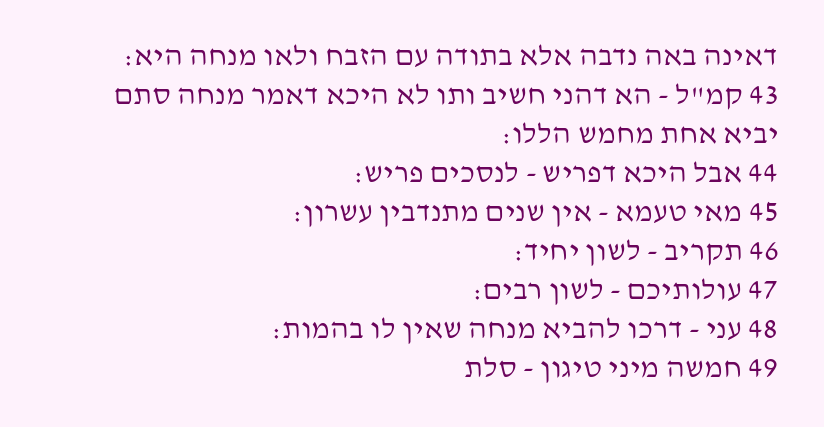דאינה באה נדבה אלא בתודה עם הזבח ולאו מנחה היא:
43 קמ"ל - הא דהני חשיב ותו לא היכא דאמר מנחה סתם יביא אחת מחמש הללו:
44 אבל היכא דפריש - לנסכים פריש:
45 מאי טעמא - אין שנים מתנדבין עשרון:
46 תקריב - לשון יחיד:
47 עולותיכם - לשון רבים:
48 עני - דרכו להביא מנחה שאין לו בהמות:
49 חמשה מיני טיגון - סלת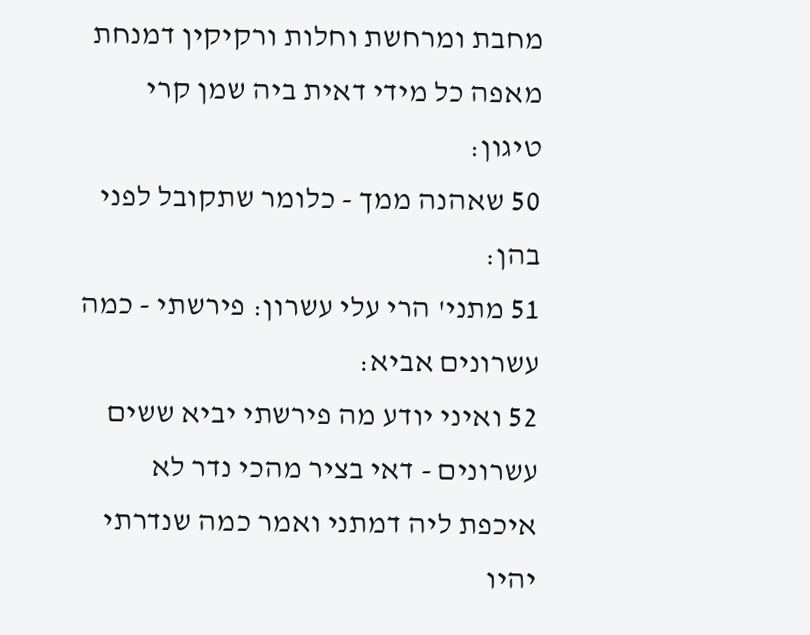מחבת ומרחשת וחלות ורקיקין דמנחת מאפה כל מידי דאית ביה שמן קרי טיגון:
50 שאהנה ממך - כלומר שתקובל לפני בהן:
51 מתני' הרי עלי עשרון: פירשתי - כמה עשרונים אביא:
52 ואיני יודע מה פירשתי יביא ששים עשרונים - דאי בציר מהכי נדר לא איכפת ליה דמתני ואמר כמה שנדרתי יהיו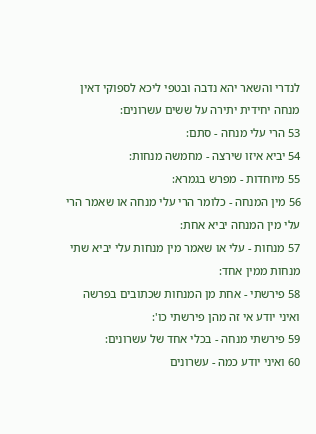לנדרי והשאר יהא נדבה ובטפי ליכא לספוקי דאין מנחה יחידית יתירה על ששים עשרונים:
53 הרי עלי מנחה - סתם:
54 יביא איזו שירצה - מחמשה מנחות:
55 מיוחדות - מפרש בגמרא:
56 מין המנחה - כלומר הרי עלי מנחה או שאמר הרי עלי מין המנחה יביא אחת:
57 מנחות - עלי או שאמר מין מנחות עלי יביא שתי מנחות ממין אחד:
58 פירשתי - אחת מן המנחות שכתובים בפרשה ואיני יודע אי זה מהן פירשתי כו':
59 פירשתי מנחה - בכלי אחד של עשרונים:
60 ואיני יודע כמה - עשרונים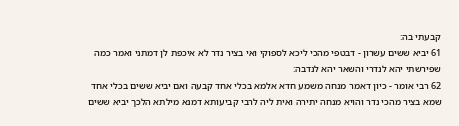קבעתי בה:
61 יביא ששים עשרון - דבטפי מהכי ליכא לספוקי ואי בציר נדר לא איכפת לן דמתני ואמר כמה שפירשתי יהא לנדרי והשאר יהא לנדבה:
62 רבי אומר - כיון דאמר מנחה משמע חדא אלמא בכלי אחד קבעה ואם יביא ששים בכלי אחד שמא בציר מהכי נדר והויא מנחה יתירה ואית ליה לרבי קביעותא דמנא מילתא הלכך יביא ששים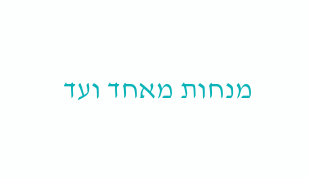מנחות מאחד ועד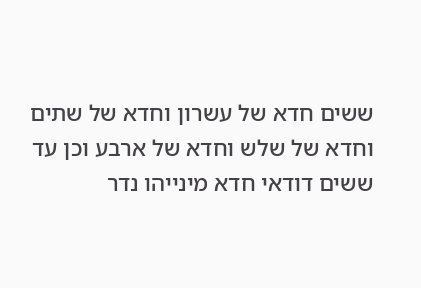ששים חדא של עשרון וחדא של שתים וחדא של שלש וחדא של ארבע וכן עד ששים דודאי חדא מינייהו נדר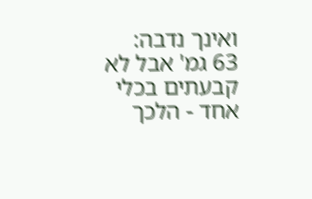ואינך נדבה:
63 גמ' אבל לא קבעתים בכלי אחד - הלכך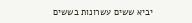יביא ששים עשרונות בששים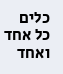כלים כל אחד ואחד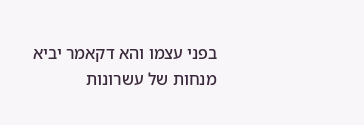בפני עצמו והא דקאמר יביא מנחות של עשרונות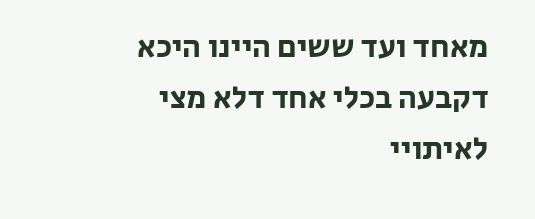מאחד ועד ששים היינו היכא דקבעה בכלי אחד דלא מצי לאיתויי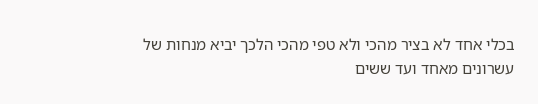בכלי אחד לא בציר מהכי ולא טפי מהכי הלכך יביא מנחות של עשרונים מאחד ועד ששים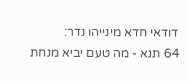דודאי חדא מינייהו נדר:
64 תנא - מה טעם יביא מנחת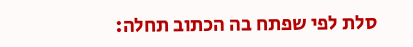סלת לפי שפתח בה הכתוב תחלה: